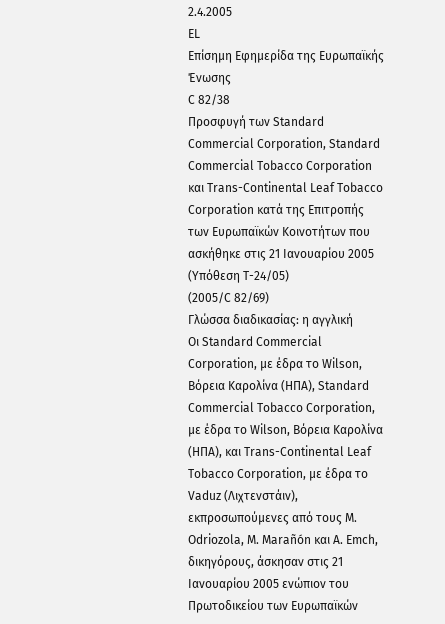2.4.2005
EL
Επίσημη Εφημερίδα της Ευρωπαϊκής Ένωσης
C 82/38
Προσφυγή των Standard Commercial Corporation, Standard Commercial Tobacco Corporation και Trans-Continental Leaf Tobacco Corporation κατά της Επιτροπής των Ευρωπαϊκών Κοινοτήτων που ασκήθηκε στις 21 Ιανουαρίου 2005
(Υπόθεση Τ-24/05)
(2005/C 82/69)
Γλώσσα διαδικασίας: η αγγλική
Οι Standard Commercial Corporation, με έδρα το Wilson, Βόρεια Καρολίνα (ΗΠΑ), Standard Commercial Tobacco Corporation, με έδρα το Wilson, Βόρεια Καρολίνα (ΗΠΑ), και Trans-Continental Leaf Tobacco Corporation, με έδρα το Vaduz (Λιχτενστάιν), εκπροσωπούμενες από τους M. Odriozola, M. Marañón και A. Emch, δικηγόρους, άσκησαν στις 21 Ιανουαρίου 2005 ενώπιον του Πρωτοδικείου των Ευρωπαϊκών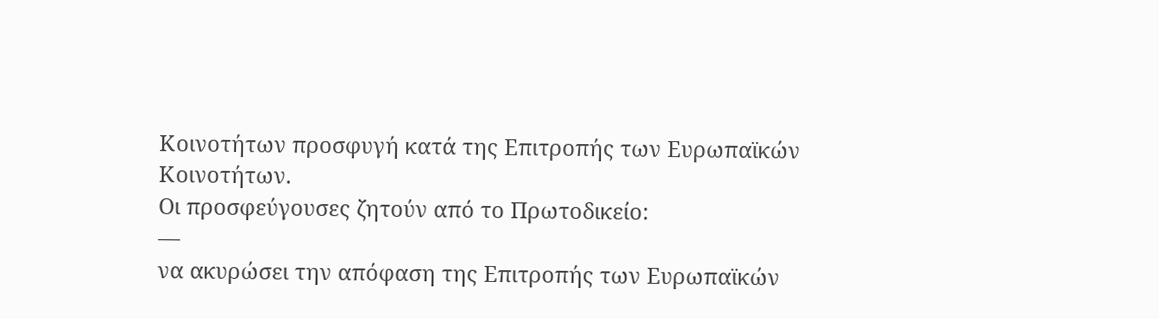Κοινοτήτων προσφυγή κατά της Επιτροπής των Ευρωπαϊκών Κοινοτήτων.
Οι προσφεύγουσες ζητούν από το Πρωτοδικείο:
—
να ακυρώσει την απόφαση της Επιτροπής των Ευρωπαϊκών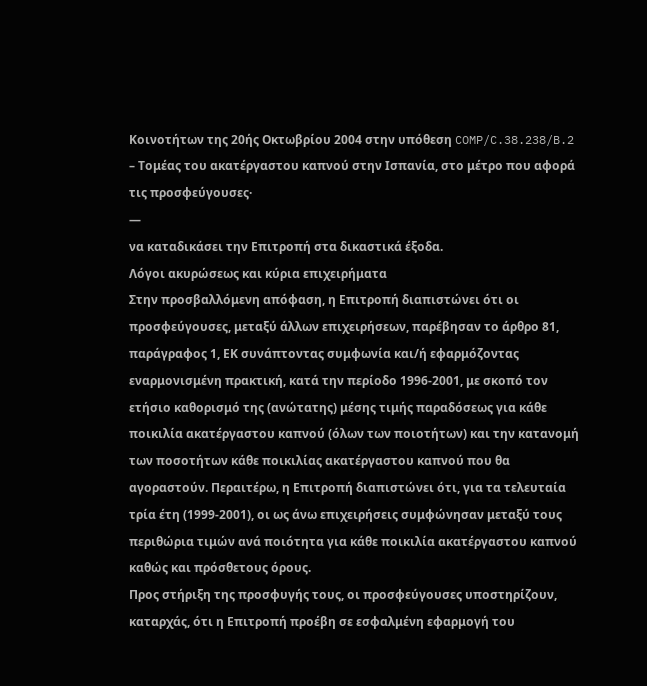Κοινοτήτων της 20ής Οκτωβρίου 2004 στην υπόθεση COMP/C.38.238/B.2 – Τομέας του ακατέργαστου καπνού στην Ισπανία, στο μέτρο που αφορά τις προσφεύγουσες·
—
να καταδικάσει την Επιτροπή στα δικαστικά έξοδα.
Λόγοι ακυρώσεως και κύρια επιχειρήματα
Στην προσβαλλόμενη απόφαση, η Επιτροπή διαπιστώνει ότι οι προσφεύγουσες, μεταξύ άλλων επιχειρήσεων, παρέβησαν το άρθρο 81, παράγραφος 1, ΕΚ συνάπτοντας συμφωνία και/ή εφαρμόζοντας εναρμονισμένη πρακτική, κατά την περίοδο 1996-2001, με σκοπό τον ετήσιο καθορισμό της (ανώτατης) μέσης τιμής παραδόσεως για κάθε ποικιλία ακατέργαστου καπνού (όλων των ποιοτήτων) και την κατανομή των ποσοτήτων κάθε ποικιλίας ακατέργαστου καπνού που θα αγοραστούν. Περαιτέρω, η Επιτροπή διαπιστώνει ότι, για τα τελευταία τρία έτη (1999-2001), οι ως άνω επιχειρήσεις συμφώνησαν μεταξύ τους περιθώρια τιμών ανά ποιότητα για κάθε ποικιλία ακατέργαστου καπνού καθώς και πρόσθετους όρους.
Προς στήριξη της προσφυγής τους, οι προσφεύγουσες υποστηρίζουν, καταρχάς, ότι η Επιτροπή προέβη σε εσφαλμένη εφαρμογή του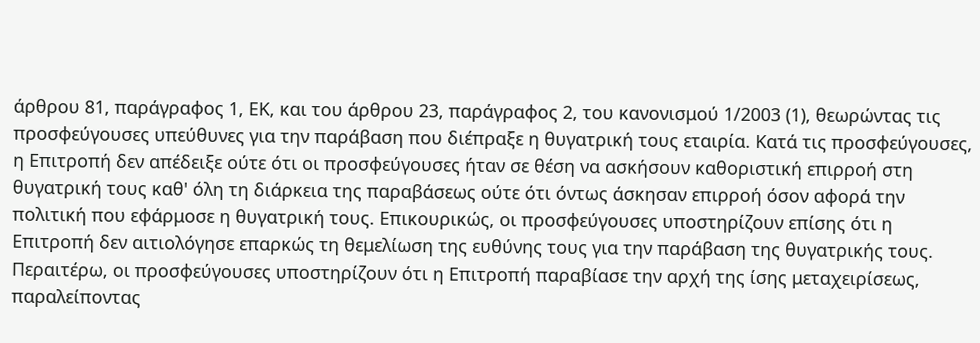άρθρου 81, παράγραφος 1, ΕΚ, και του άρθρου 23, παράγραφος 2, του κανονισμού 1/2003 (1), θεωρώντας τις προσφεύγουσες υπεύθυνες για την παράβαση που διέπραξε η θυγατρική τους εταιρία. Κατά τις προσφεύγουσες, η Επιτροπή δεν απέδειξε ούτε ότι οι προσφεύγουσες ήταν σε θέση να ασκήσουν καθοριστική επιρροή στη θυγατρική τους καθ' όλη τη διάρκεια της παραβάσεως ούτε ότι όντως άσκησαν επιρροή όσον αφορά την πολιτική που εφάρμοσε η θυγατρική τους. Επικουρικώς, οι προσφεύγουσες υποστηρίζουν επίσης ότι η Επιτροπή δεν αιτιολόγησε επαρκώς τη θεμελίωση της ευθύνης τους για την παράβαση της θυγατρικής τους.
Περαιτέρω, οι προσφεύγουσες υποστηρίζουν ότι η Επιτροπή παραβίασε την αρχή της ίσης μεταχειρίσεως, παραλείποντας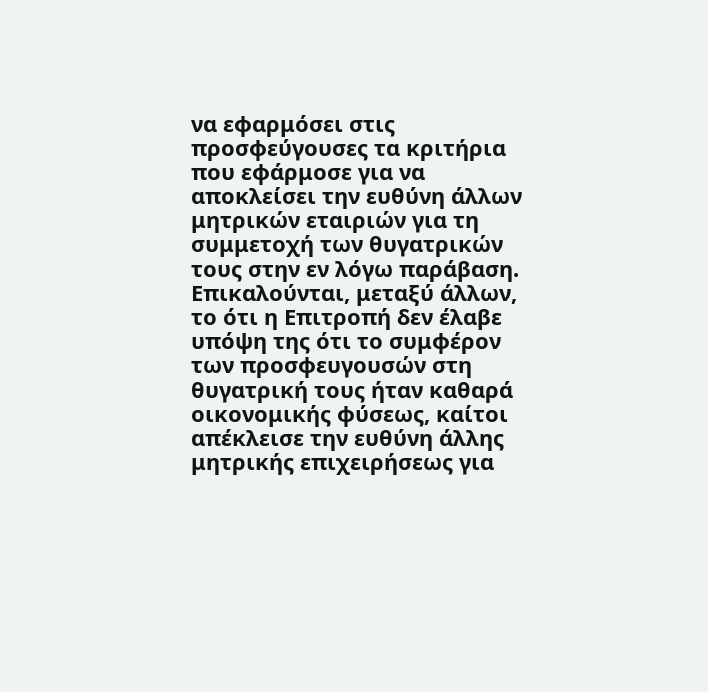να εφαρμόσει στις προσφεύγουσες τα κριτήρια που εφάρμοσε για να αποκλείσει την ευθύνη άλλων μητρικών εταιριών για τη συμμετοχή των θυγατρικών τους στην εν λόγω παράβαση. Επικαλούνται, μεταξύ άλλων, το ότι η Επιτροπή δεν έλαβε υπόψη της ότι το συμφέρον των προσφευγουσών στη θυγατρική τους ήταν καθαρά οικονομικής φύσεως, καίτοι απέκλεισε την ευθύνη άλλης μητρικής επιχειρήσεως για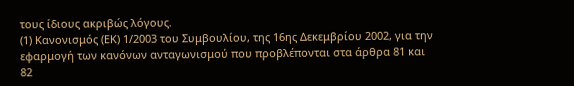τους ίδιους ακριβώς λόγους.
(1) Κανονισμός (ΕΚ) 1/2003 του Συμβουλίου, της 16ης Δεκεμβρίου 2002, για την εφαρμογή των κανόνων ανταγωνισμού που προβλέπονται στα άρθρα 81 και 82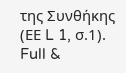της Συνθήκης (ΕΕ L 1, σ.1).
Full &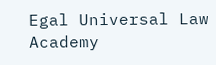Egal Universal Law Academy